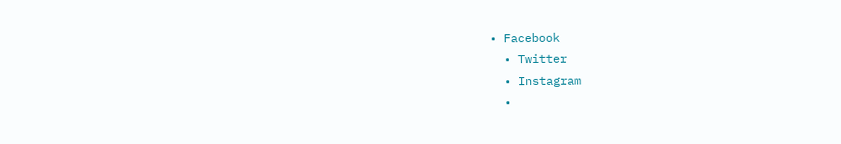• Facebook
  • Twitter
  • Instagram
  •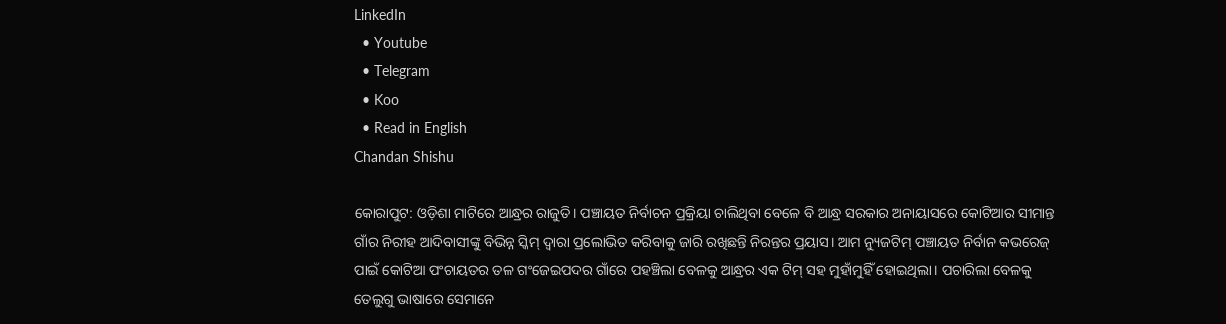LinkedIn
  • Youtube
  • Telegram
  • Koo
  • Read in English
Chandan Shishu

କୋରାପୁଟ: ଓଡ଼ିଶା ମାଟିରେ ଆନ୍ଧ୍ରର ରାଜୁତି। ପଞ୍ଚାୟତ ନିର୍ବାଚନ ପ୍ରକ୍ରିୟା ଚାଲିଥିବା ବେଳେ ବି ଆନ୍ଧ୍ର ସରକାର ଅନାୟାସରେ କୋଟିଆର ସୀମାନ୍ତ ଗାଁର ନିରୀହ ଆଦିବାସୀଙ୍କୁ ବିଭିନ୍ନ ସ୍କିମ୍ ଦ୍ୱାରା ପ୍ରଲୋଭିତ କରିବାକୁ ଜାରି ରଖିଛନ୍ତି ନିରନ୍ତର ପ୍ରୟାସ। ଆମ ନ୍ୟୁଜଟିମ୍‌ ପଞ୍ଚାୟତ ନିର୍ବାନ କଭରେଜ୍ ପାଇଁ କୋଟିଆ ପଂଚାୟତର ତଳ ଗଂଜେଇପଦର ଗାଁରେ ପହଞ୍ଚିଲା ବେଳକୁ ଆନ୍ଧ୍ରର ଏକ ଟିମ୍ ସହ ମୁହାଁମୁହିଁ ହୋଇଥିଲା। ପଚାରିଲା ବେଳକୁ ତେଲୁଗୁ ଭାଷାରେ ସେମାନେ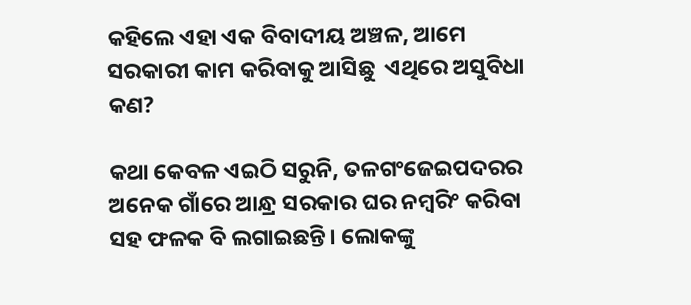କହିଲେ ଏହା ଏକ ବିବାଦୀୟ ଅଞ୍ଚଳ, ଆମେ ସରକାରୀ କାମ କରିବାକୁ ଆସିଛୁ  ଏଥିରେ ଅସୁବିଧା କଣ?

କଥା କେବଳ ଏଇଠି ସରୁନି, ତଳଗଂଜେଇପଦରର ଅନେକ ଗାଁରେ ଆନ୍ଧ୍ର ସରକାର ଘର ନମ୍ବରିଂ କରିବା ସହ ଫଳକ ବି ଲଗାଇଛନ୍ତି। ଲୋକଙ୍କୁ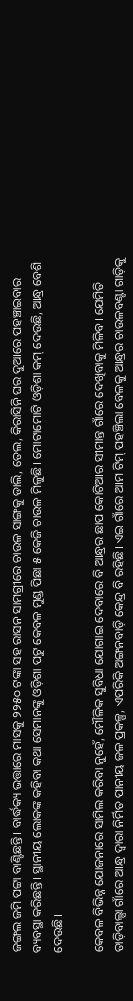ଜଙ୍ଗଲ ଜମି ପଟ୍ଟା ବାଣ୍ଟିଛନ୍ତି। ବାର୍ଦ୍ଧକ୍ୟ ଭତ୍ତାରେ ମାସକୁ ୨୨୫୦ ଟଙ୍କା ସହ ରାସନ ସାମଗ୍ରୀରେ ଚାଉଳ ସାଙ୍ଗକୁ ଡାଲି, ତେଲ, କିରାସିନି ଘର ଦୁଆରେ ପହଞ୍ଚାଇବାର  ବ୍ୟବସ୍ଥା କରିଛନ୍ତି। ସ୍ଥାନୀୟ ଲୋକଙ୍କ କହିବା କଥା ସେମାନଙ୍କୁ ଓଡ଼ିଶା ପଟୁ କେବଳ ମୁଣ୍ଡ ପିଛା ୫ କେଜି ଚାଉଳ ମିଳୁଛି। ମୋଟାମୋଟି ଓଡ଼ିଶା କମ୍ ଦେଉଛି, ଆନ୍ଧ୍ର ବେଶି ଦେଉଛି।

କେବଳ ବିଭିନ୍ନ ଯୋଜନାରେ ସାମିଲ କରିବା ନୁହେଁ, ମୌଳିକ ସୁବିଧା ଯୋଗାଇ ଦେବାରେ ବି ଆନ୍ଧ୍ରର ଛାପ କୋଟିଆର ସୀମାନ୍ତ ଗାଁରେ ଦେଖିବାକୁ ମିଳିବ। ଯେମିତି ତାଡ଼ିବାଲ୍ସା ଗାଁରେ ଆନ୍ଧ୍ର ଦ୍ୱାରା ନିର୍ମିତ ପାନୀୟ ଜଳ ପ୍ରକଳ୍ପ, ଏପରିକି ଅଙ୍ଗନବାଡ଼ି କେନ୍ଦ୍ର ବି ରହିଛି। ଏଇ ଗାଁରେ ଆମ ଟିମ୍ ପହଞ୍ଚିଲା ବେଳକୁ ଆନ୍ଧ୍ରର ଚାଉଳବଣ୍ଟା ଗାଡ଼ିକୁ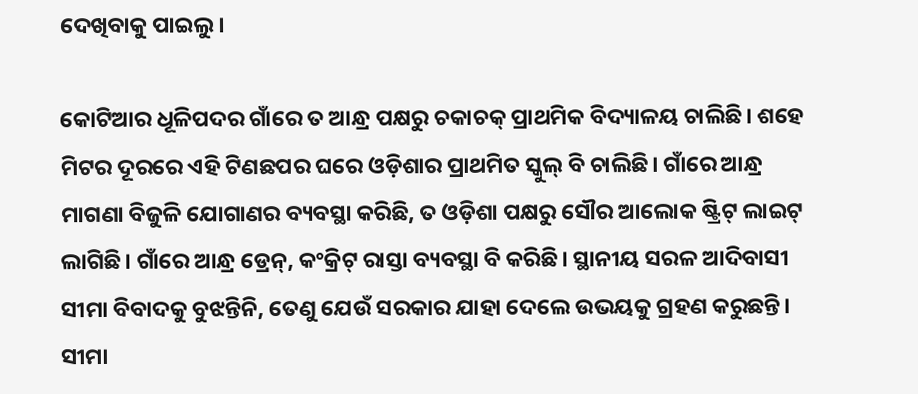ଦେଖିବାକୁ ପାଇଲୁ।

କୋଟିଆର ଧୂଳିପଦର ଗାଁରେ ତ ଆନ୍ଧ୍ର ପକ୍ଷରୁ ଚକାଚକ୍ ପ୍ରାଥମିକ ବିଦ୍ୟାଳୟ ଚାଲିଛି। ଶହେ ମିଟର ଦୂରରେ ଏହି ଟିଣଛପର ଘରେ ଓଡ଼ିଶାର ପ୍ରାଥମିତ ସ୍କୁଲ୍ ବି ଚାଲିଛି। ଗାଁରେ ଆନ୍ଧ୍ର ମାଗଣା ବିଜୁଳି ଯୋଗାଣର ବ୍ୟବସ୍ଥା କରିଛି, ତ ଓଡ଼ିଶା ପକ୍ଷରୁ ସୌର ଆଲୋକ ଷ୍ଟ୍ରିଟ୍ ଲାଇଟ୍ ଲାଗିଛି। ଗାଁରେ ଆନ୍ଧ୍ର ଡ୍ରେନ୍, କଂକ୍ରିଟ୍ ରାସ୍ତା ବ୍ୟବସ୍ଥା ବି କରିଛି। ସ୍ଥାନୀୟ ସରଳ ଆଦିବାସୀ ସୀମା ବିବାଦକୁ ବୁଝନ୍ତିନି, ତେଣୁ ଯେଉଁ ସରକାର ଯାହା ଦେଲେ ଉଭୟକୁ ଗ୍ରହଣ କରୁଛନ୍ତି। ସୀମା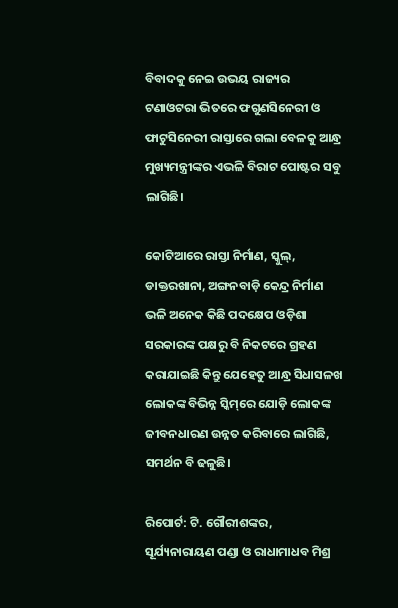ବିବାଦକୁ ନେଇ ଉଭୟ ରାଜ୍ୟର ଟଣାଓଟରା ଭିତରେ ଫଗୁଣସିନେରୀ ଓ ଫାଟୁସିନେରୀ ରାସ୍ତାରେ ଗଲା ବେଳକୁ ଆନ୍ଧ୍ର ମୁଖ୍ୟମନ୍ତ୍ରୀଙ୍କର ଏଭଳି ବିରାଟ ପୋଷ୍ଟର ସବୁ ଲାଗିଛି।

କୋଟିଆରେ ରାସ୍ତା ନିର୍ମାଣ, ସ୍କୁଲ୍, ଡାକ୍ତରଖାନା, ଅଙ୍ଗନବାଡ଼ି କେନ୍ଦ୍ର ନିର୍ମାଣ ଭଳି ଅନେକ କିଛି ପଦକ୍ଷେପ ଓଡ଼ିଶା ସରକାରଙ୍କ ପକ୍ଷରୁ ବି ନିକଟରେ ଗ୍ରହଣ କରାଯାଇଛି କିନ୍ତୁ ଯେହେତୁ ଆନ୍ଧ୍ର ସିଧାସଳଖ ଲୋକଙ୍କ ବିଭିନ୍ନ ସ୍କିମ୍‌ରେ ଯୋଡ଼ି ଲୋକଙ୍କ ଜୀବନଧାରଣ ଉନ୍ନତ କରିବାରେ ଲାଗିଛି, ସମର୍ଥନ ବି ଢଳୁଛି।

ରିପୋର୍ଟ: ଟି. ଗୌରୀଶଙ୍କର, ସୂର୍ଯ୍ୟନାରାୟଣ ପଣ୍ଡା ଓ ରାଧାମାଧବ ମିଶ୍ର